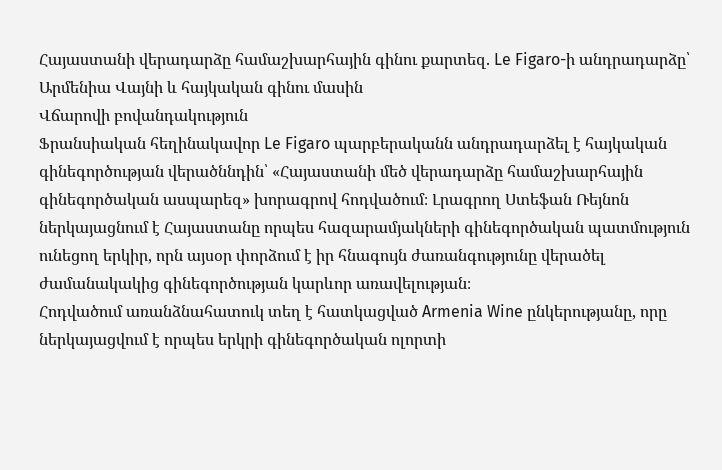Հայաստանի վերադարձը համաշխարհային գինու քարտեզ. Le Figaro-ի անդրադարձը՝ Արմենիա Վայնի և հայկական գինու մասին
Վճարովի բովանդակություն
Ֆրանսիական հեղինակավոր Le Figaro պարբերականն անդրադարձել է հայկական գինեգործության վերածննդին՝ «Հայաստանի մեծ վերադարձը համաշխարհային գինեգործական ասպարեզ» խորագրով հոդվածում։ Լրագրող Ստեֆան Ռեյնոն ներկայացնում է Հայաստանը որպես հազարամյակների գինեգործական պատմություն ունեցող երկիր, որն այսօր փորձում է իր հնագույն ժառանգությունը վերածել ժամանակակից գինեգործության կարևոր առավելության։
Հոդվածում առանձնահատուկ տեղ է հատկացված Armenia Wine ընկերությանը, որը ներկայացվում է որպես երկրի գինեգործական ոլորտի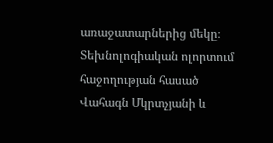առաջատարներից մեկը։
Տեխնոլոգիական ոլորտում հաջողության հասած Վահագն Մկրտչյանի և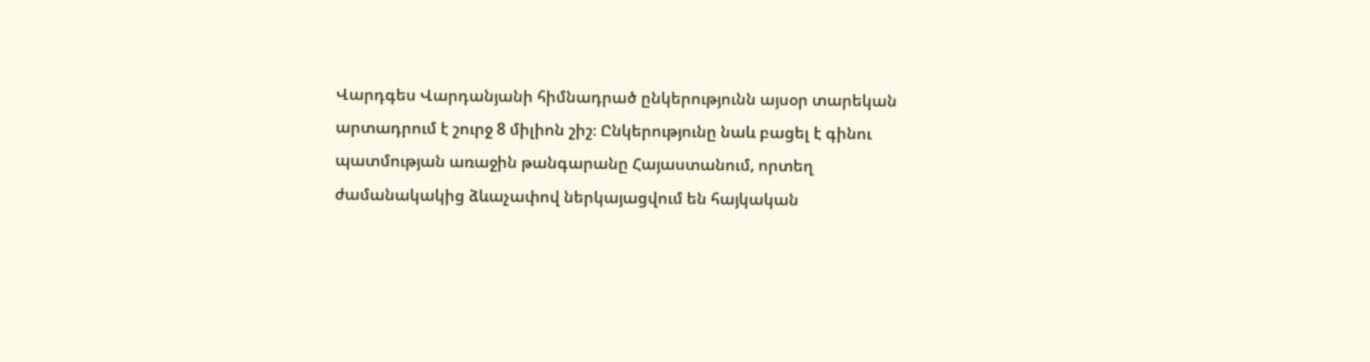Վարդգես Վարդանյանի հիմնադրած ընկերությունն այսօր տարեկան արտադրում է շուրջ 8 միլիոն շիշ։ Ընկերությունը նաև բացել է գինու պատմության առաջին թանգարանը Հայաստանում, որտեղ ժամանակակից ձևաչափով ներկայացվում են հայկական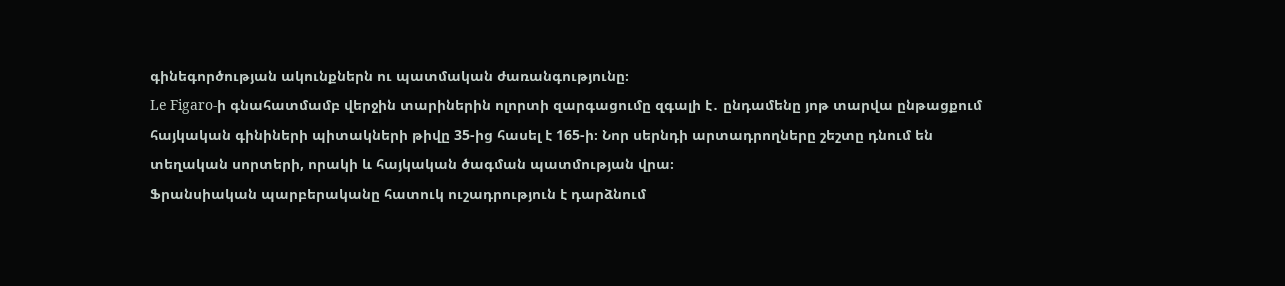գինեգործության ակունքներն ու պատմական ժառանգությունը։
Le Figaro-ի գնահատմամբ վերջին տարիներին ոլորտի զարգացումը զգալի է․ ընդամենը յոթ տարվա ընթացքում հայկական գինիների պիտակների թիվը 35-ից հասել է 165-ի։ Նոր սերնդի արտադրողները շեշտը դնում են տեղական սորտերի, որակի և հայկական ծագման պատմության վրա։
Ֆրանսիական պարբերականը հատուկ ուշադրություն է դարձնում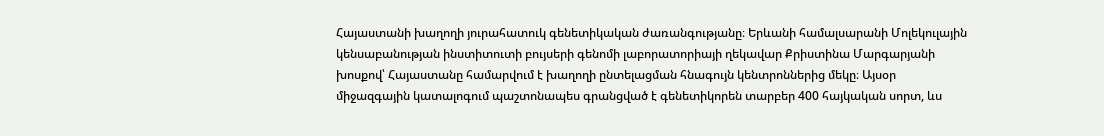Հայաստանի խաղողի յուրահատուկ գենետիկական ժառանգությանը։ Երևանի համալսարանի Մոլեկուլային կենսաբանության ինստիտուտի բույսերի գենոմի լաբորատորիայի ղեկավար Քրիստինա Մարգարյանի խոսքով՝ Հայաստանը համարվում է խաղողի ընտելացման հնագույն կենտրոններից մեկը։ Այսօր միջազգային կատալոգում պաշտոնապես գրանցված է գենետիկորեն տարբեր 400 հայկական սորտ, ևս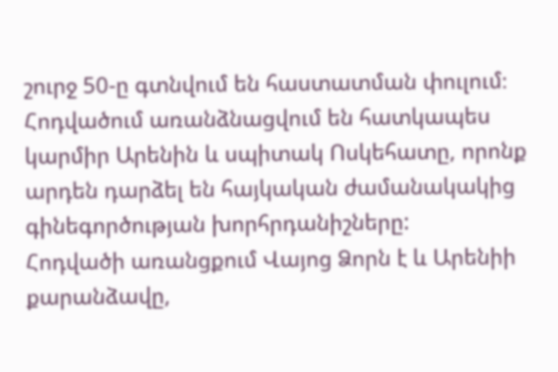շուրջ 50-ը գտնվում են հաստատման փուլում։
Հոդվածում առանձնացվում են հատկապես կարմիր Արենին և սպիտակ Ոսկեհատը, որոնք արդեն դարձել են հայկական ժամանակակից գինեգործության խորհրդանիշները:
Հոդվածի առանցքում Վայոց Ձորն է և Արենիի քարանձավը,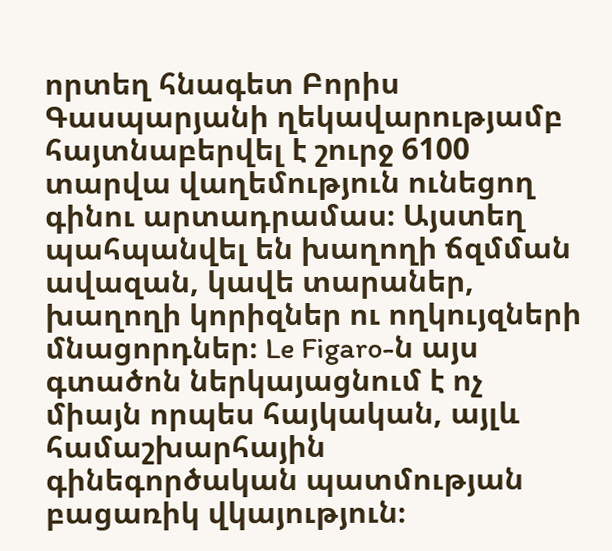որտեղ հնագետ Բորիս Գասպարյանի ղեկավարությամբ հայտնաբերվել է շուրջ 6100 տարվա վաղեմություն ունեցող գինու արտադրամաս։ Այստեղ պահպանվել են խաղողի ճզմման ավազան, կավե տարաներ, խաղողի կորիզներ ու ողկույզների մնացորդներ։ Le Figaro-ն այս գտածոն ներկայացնում է ոչ միայն որպես հայկական, այլև համաշխարհային գինեգործական պատմության բացառիկ վկայություն։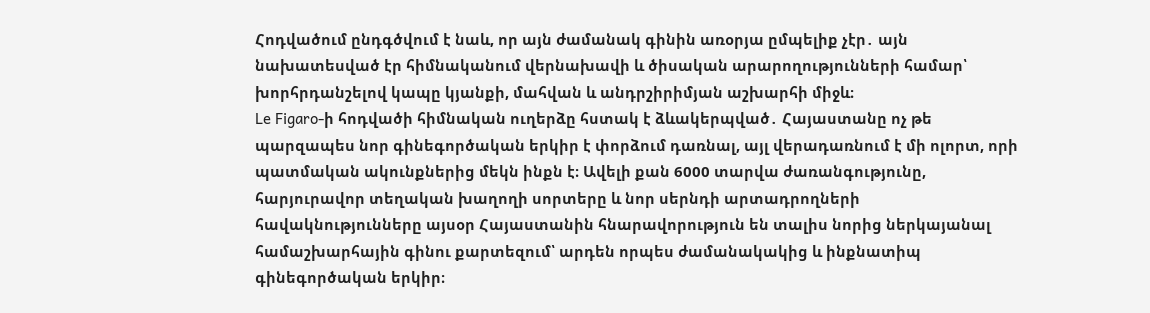Հոդվածում ընդգծվում է նաև, որ այն ժամանակ գինին առօրյա ըմպելիք չէր․ այն նախատեսված էր հիմնականում վերնախավի և ծիսական արարողությունների համար՝ խորհրդանշելով կապը կյանքի, մահվան և անդրշիրիմյան աշխարհի միջև։
Le Figaro-ի հոդվածի հիմնական ուղերձը հստակ է ձևակերպված․ Հայաստանը ոչ թե պարզապես նոր գինեգործական երկիր է փորձում դառնալ, այլ վերադառնում է մի ոլորտ, որի պատմական ակունքներից մեկն ինքն է։ Ավելի քան 6000 տարվա ժառանգությունը, հարյուրավոր տեղական խաղողի սորտերը և նոր սերնդի արտադրողների հավակնությունները այսօր Հայաստանին հնարավորություն են տալիս նորից ներկայանալ համաշխարհային գինու քարտեզում՝ արդեն որպես ժամանակակից և ինքնատիպ գինեգործական երկիր։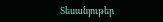Տեսանյութեր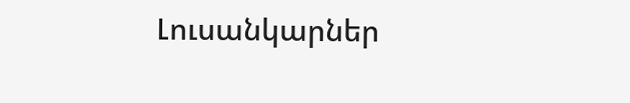Լուսանկարներ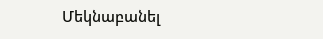Մեկնաբանել